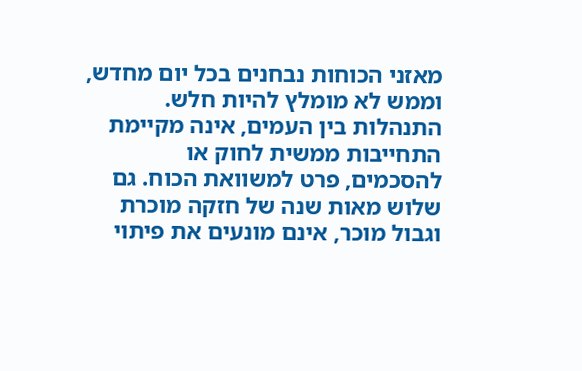מאזני הכוחות נבחנים בכל יום מחדש, וממש לא מומלץ להיות חלש. התנהלות בין העמים, אינה מקיימת התחייבות ממשית לחוק או להסכמים, פרט למשוואת הכוח. גם שלוש מאות שנה של חזקה מוכרת וגבול מוכר, אינם מונעים את פיתוי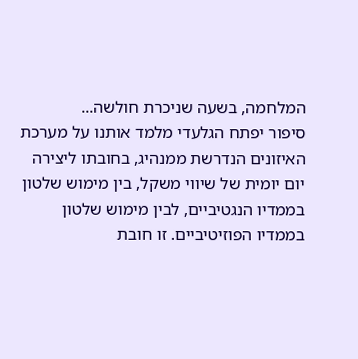המלחמה, בשעה שניכרת חולשה...
סיפור יפתח הגלעדי מלמד אותנו על מערכת האיזונים הנדרשת ממנהיג, בחובתו ליצירה יום יומית של שיווי משקל, בין מימוש שלטון בממדיו הנגטיביים, לבין מימוש שלטון בממדיו הפוזיטיביים. זו חובת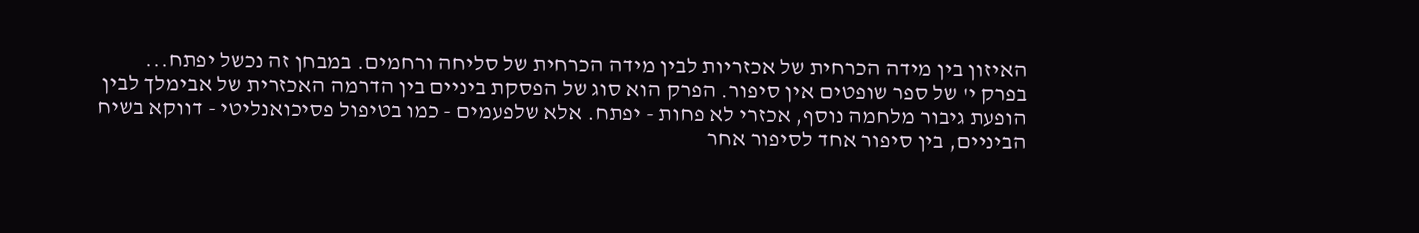האיזון בין מידה הכרחית של אכזריות לבין מידה הכרחית של סליחה ורחמים. במבחן זה נכשל יפתח...
בפרק י' של ספר שופטים אין סיפור. הפרק הוא סוג של הפסקת ביניים בין הדרמה האכזרית של אבימלך לבין הופעת גיבור מלחמה נוסף, אכזרי לא פחות - יפתח. אלא שלפעמים - כמו בטיפול פסיכואנליטי - דווקא בשיח הביניים, בין סיפור אחד לסיפור אחר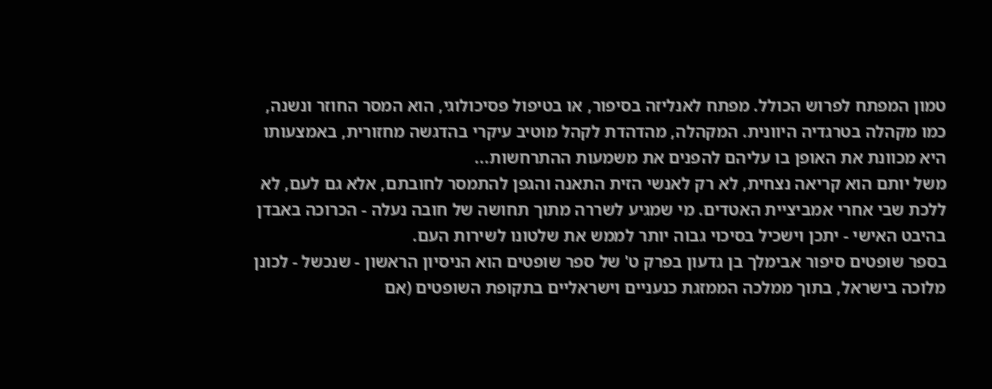טמון המפתח לפרוש הכולל. מפתח לאנליזה בסיפור, או בטיפול פסיכולוגי, הוא המסר החוזר ונשנה, כמו מקהלה בטרגדיה היוונית. המקהלה, מהדהדת לקהל מוטיב עיקרי בהדגשה מחזורית, באמצעותו היא מכוונת את האופן בו עליהם להפנים את משמעות ההתרחשות...
משל יותם הוא קריאה נצחית, לא רק לאנשי הזית התאנה והגפן להתמסר לחובתם, אלא גם לעם, לא ללכת שבי אחרי אמביציית האטדים. מי שמגיע לשררה מתוך תחושה של חובה נעלה - הכרוכה באבדן בהיבט האישי - יתכן וישכיל בסיכוי גבוה יותר לממש את שלטונו לשירות העם.
בספר שופטים סיפור אבימלך בן גדעון בפרק ט' של ספר שופטים הוא הניסיון הראשון - שנכשל - לכונן מלוכה בישראל, בתוך ממלכה הממזגת כנעניים וישראליים בתקופת השופטים (אם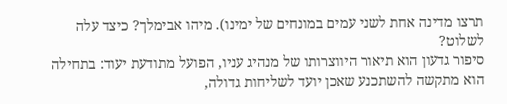תרצו מדינה אחת לשני עמים במונחים של ימינו). מיהו אבימלך? כיצד עלה לשלוט?
סיפור גדעון הוא תיאור היווצרותו של מנהיג עניו, הפועל מתודעת יעוד: בתחילה הוא מתקשה להשתכנע שאכן יועד לשליחות גדולה,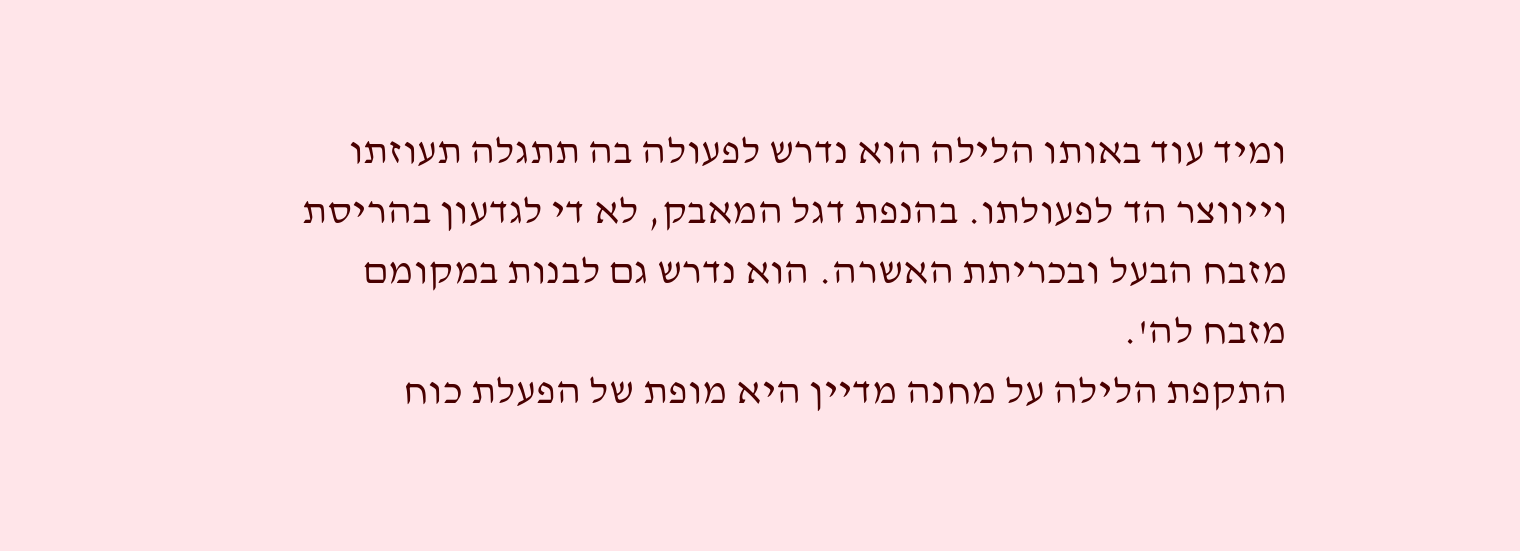ומיד עוד באותו הלילה הוא נדרש לפעולה בה תתגלה תעוזתו וייווצר הד לפעולתו. בהנפת דגל המאבק, לא די לגדעון בהריסת מזבח הבעל ובכריתת האשרה. הוא נדרש גם לבנות במקומם מזבח לה'.
התקפת הלילה על מחנה מדיין היא מופת של הפעלת כוח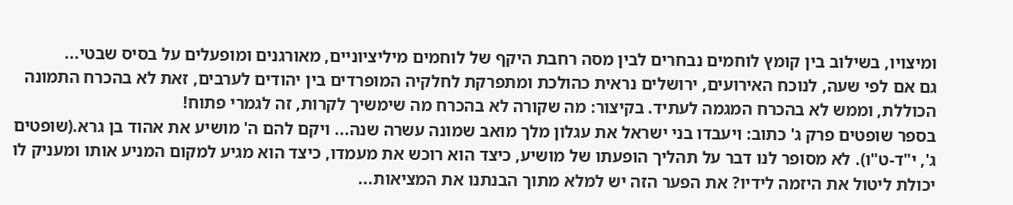ומיצויו, בשילוב בין קומץ לוחמים נבחרים לבין מסה רחבת היקף של לוחמים מיליציוניים, מאורגנים ומופעלים על בסיס שבטי...
גם אם לפי שעה, לנוכח האירועים, ירושלים נראית כהולכת ומתפרקת לחלקיה המופרדים בין יהודים לערבים, זאת לא בהכרח התמונה הכוללת, וממש לא בהכרח המגמה לעתיד. בקיצור: מה שקורה לא בהכרח מה שימשיך לקרות, זה לגמרי פתוח!
בספר שופטים פרק ג' כתוב: ויעבדו בני ישראל את עגלון מלך מואב שמונה עשרה שנה... ויקם להם ה' מושיע את אהוד בן גרא.(שופטים ג', י"ד-ט"ו). לא מסופר לנו דבר על תהליך הופעתו של מושיע, כיצד הוא רוכש את מעמדו, כיצד הוא מגיע למקום המניע אותו ומעניק לו יכולת ליטול את היזמה לידיו? את הפער הזה יש למלא מתוך הבנתנו את המציאות...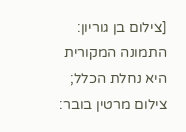[צילום בן גוריון: התמונה המקורית היא נחלת הכלל; צילום מרטין בובר: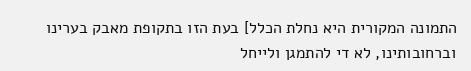התמונה המקורית היא נחלת הכלל] בעת הזו בתקופת מאבק בערינו וברחובותינו, לא די להתמגן ולייחל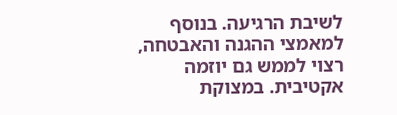לשיבת הרגיעה. בנוסף למאמצי ההגנה והאבטחה, רצוי לממש גם יוזמה אקטיבית. במצוקת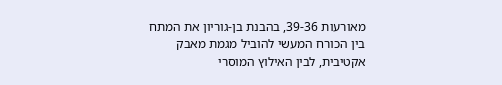מאורעות 39-36, בהבנת בן-גוריון את המתח בין הכורח המעשי להוביל מגמת מאבק אקטיבית, לבין האילוץ המוסרי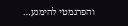והפרגמטי להימנע…